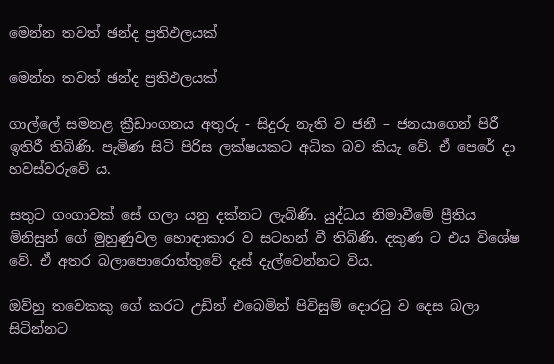මෙන්න තවත් ඡන්ද ප්‍රතිඵලයක්

මෙන්න තවත් ඡන්ද ප්‍රතිඵලයක්

ගාල්ලේ සමනළ ක්‍රීඩාංගනය අතුරු - සිදුරු නැති ව ජනී – ජනයාගෙන් පිරී ඉතිරී තිබිණි. පැමිණ සිටි පිරිස ලක්ෂයකට අධික බව කියැ වේ. ඒ පෙරේ දා හවස්වරුවේ ය.

සතුට ගංගාවක් සේ ගලා යනු දක්නට ලැබිණි. යුද්ධය නිමාවීමේ ප්‍රීතිය මිනිසුන් ගේ මුහුණුවල හොඳාකාර ව සටහන් වී තිබිණි. දකුණ ට එය විශේෂ වේ. ඒ අතර බලාපොරොත්තුවේ දෑස් දැල්වෙන්නට විය.

ඔව්හු තවෙකකු ගේ කරට උඩින් එබෙමින් පිවිසුම් දොරටු ව දෙස බලා සිටින්නට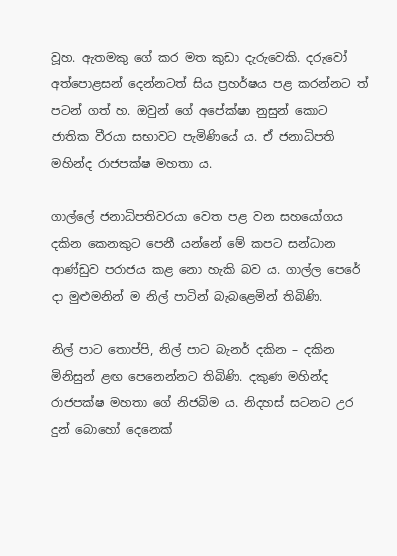වූහ. ඇතමකු ගේ කර මත කුඩා දැරුවෙකි. දරුවෝ අත්පොළසන් දෙන්නටත් සිය ප්‍රහර්ෂය පළ කරන්නට ත් පටන් ගත් හ. ඔවුන් ගේ අපේක්ෂා නුසුන් කොට ජාතික වීරයා සභාවට පැමිණියේ ය. ඒ ජනාධිපති මහින්ද රාජපක්ෂ මහතා ය.

ගාල්ලේ ජනාධිපතිවරයා වෙත පළ වන සහයෝගය දකින කෙනකුට පෙනී යන්නේ මේ කපට සන්ධාන ආණ්ඩුව පරාජය කළ නො හැකි බව ය. ගාල්ල පෙරේ දා මුළුමනින් ම නිල් පාටින් බැබළෙමින් තිබිණි.

නිල් පාට තොප්පි, නිල් පාට බැනර් දකින – දකින මිනිසුන් ළඟ පෙනෙන්නට තිබිණි. දකුණ මහින්ද රාජපක්ෂ මහතා ගේ නිජබිම ය. නිදහස් සටනට උර දුන් බොහෝ දෙනෙක්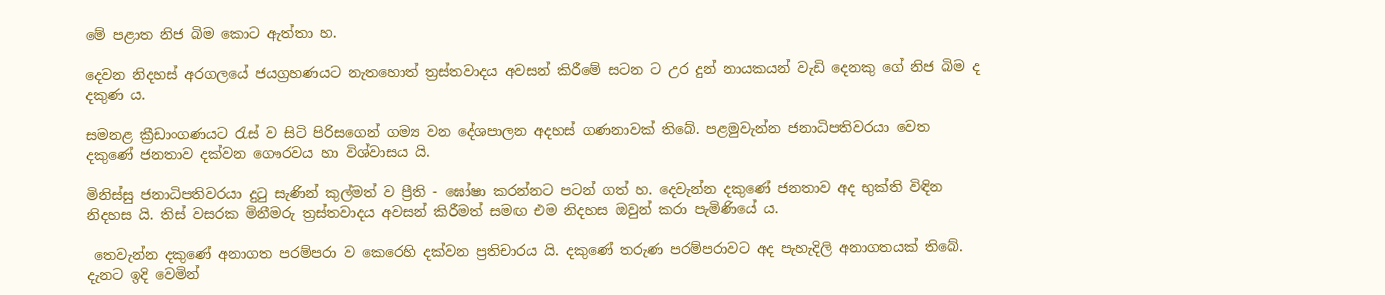මේ පළාත නිජ බිම කොට ඇත්තා හ.

දෙවන නිදහස් අරගලයේ ජයග්‍රහණයට නැතහොත් ත්‍රස්තවාදය අවසන් කිරීමේ සටන ට උර දුන් නායකයන් වැඩි දෙනකු ගේ නිජ බිම ද දකුණ ය.

සමනළ ක්‍රීඩාංගණයට රැස් ව සිටි පිරිසගෙන් ගම්‍ය වන දේශපාලන අදහස් ගණනාවක් තිබේ. පළමුවැන්න ජනාධිපතිවරයා වෙත දකුණේ ජනතාව දක්වන ගෞරවය හා විශ්වාසය යි.

මිනිස්සු ජනාධිපතිවරයා දුටු සැණින් කුල්මත් ව ප්‍රීති - ඝෝෂා කරන්නට පටන් ගත් හ. දෙවැන්න දකුණේ ජනතාව අද භුක්ති විඳින නිදහස යි. තිස් වසරක මිනීමරු ත්‍රස්තවාදය අවසන් කිරීමත් සමඟ එම නිදහස ඔවුන් කරා පැමිණියේ ය.

 තෙවැන්න දකුණේ අනාගත පරම්පරා ව කෙරෙහි දක්වන ප්‍රතිචාරය යි. දකුණේ තරුණ පරම්පරාවට අද පැහැදිලි අනාගතයක් තිබේ. දැනට ඉදි වෙමින්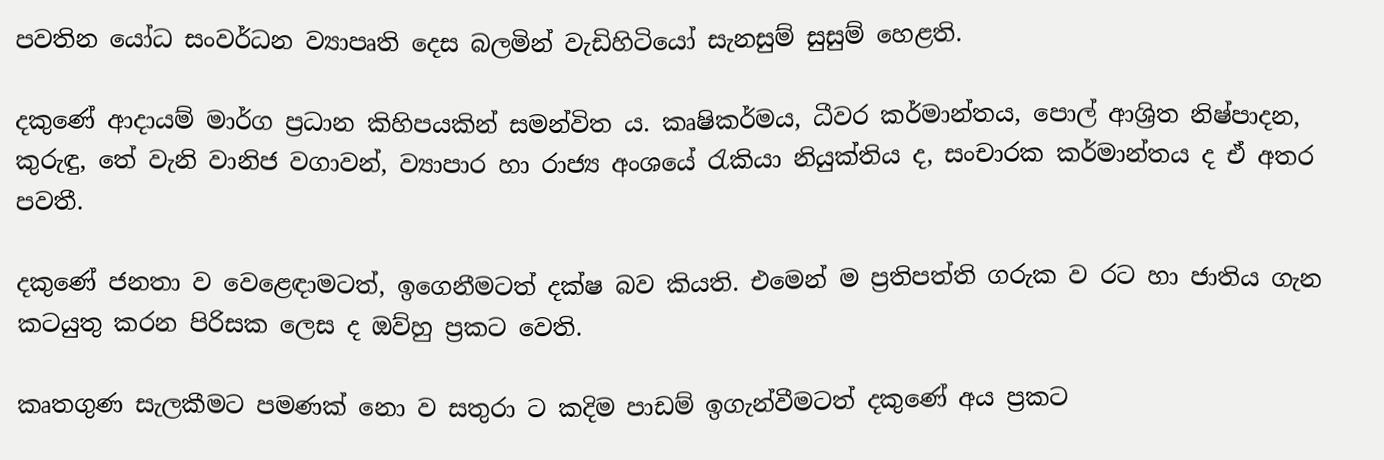පවතින යෝධ සංවර්ධන ව්‍යාපෘති දෙස බලමින් වැඩිහිටියෝ සැනසුම් සුසුම් හෙළති.

දකුණේ ආදායම් මාර්ග ප්‍රධාන කිහිපයකින් සමන්විත ය. කෘෂිකර්මය, ධීවර කර්මාන්තය, පොල් ආශ්‍රිත නිෂ්පාදන, කුරුඳු, තේ වැනි වානිජ වගාවන්, ව්‍යාපාර හා රාජ්‍ය අංශයේ රැකියා නියුක්තිය ද, සංචාරක කර්මාන්තය ද ඒ අතර පවතී.

දකුණේ ජනතා ව වෙළෙඳාමටත්, ඉගෙනීමටත් දක්ෂ බව කියති. එමෙන් ම ප්‍රතිපත්ති ගරුක ව රට හා ජාතිය ගැන කටයුතු කරන පිරිසක ලෙස ද ඔව්හු ප්‍රකට වෙති.

කෘතගුණ සැලකීමට පමණක් නො ව සතුරා ට කදිම පාඩම් ඉගැන්වීමටත් දකුණේ අය ප්‍රකට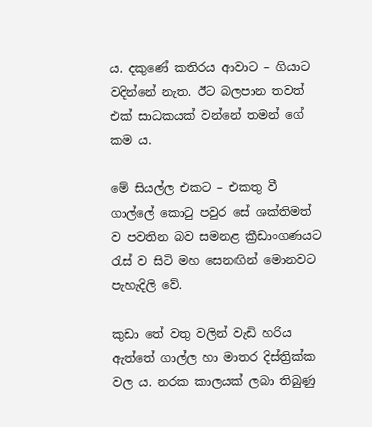ය. දකුණේ කතිරය ආවාට – ගියාට වදින්නේ නැත. ඊට බලපාන තවත් එක් සාධකයක් වන්නේ තමන් ගේ කම ය.

මේ සියල්ල එකට – එකතු වී ගාල්ලේ කොටු පවුර සේ ශක්තිමත් ව පවතින බව සමනළ ක්‍රීඩාංගණයට රැස් ව සිටි මහ සෙනඟින් මොනවට පැහැදිලි වේ.

කුඩා තේ වතු වලින් වැඩි හරිය ඇත්තේ ගාල්ල හා මාතර දිස්ත්‍රික්ක වල ය. නරක කාලයක් ලබා තිබුණු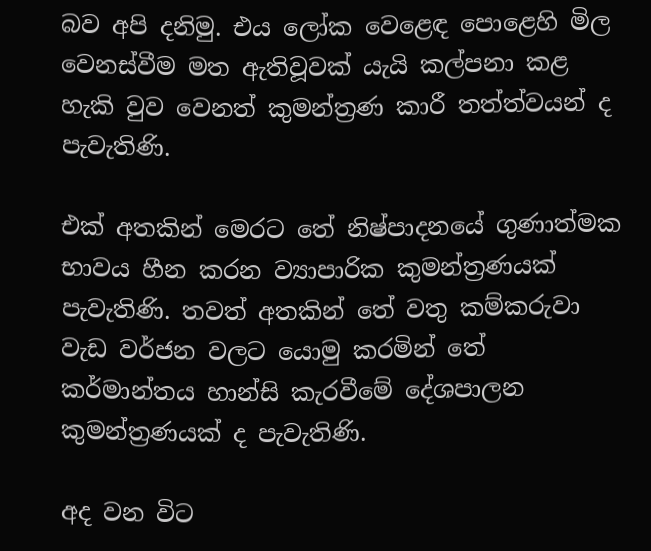බව අපි දනිමු. එය ලෝක වෙළෙඳ පොළෙහි මිල වෙනස්වීම මත ඇතිවූවක් යැයි කල්පනා කළ හැකි වුව වෙනත් කුමන්ත්‍රණ කාරී තත්ත්වයන් ද පැවැතිණි.

එක් අතකින් මෙරට තේ නිෂ්පාදනයේ ගුණාත්මක භාවය හීන කරන ව්‍යාපාරික කුමන්ත්‍රණයක් පැවැතිණි. තවත් අතකින් තේ වතු කම්කරුවා වැඩ වර්ජන වලට යොමු කරමින් තේ කර්මාන්තය හාන්සි කැරවීමේ දේශපාලන කුමන්ත්‍රණයක් ද පැවැතිණි.

අද වන විට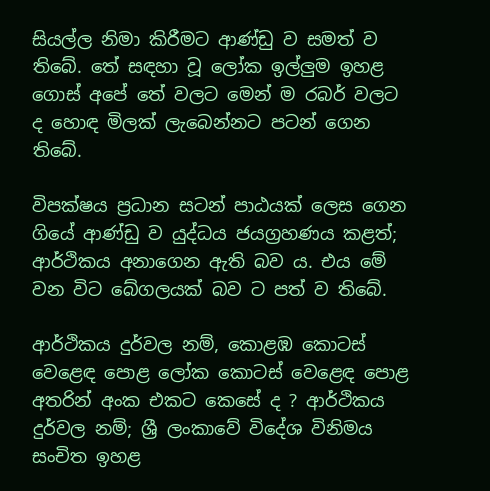සියල්ල නිමා කිරීමට ආණ්ඩු ව සමත් ව තිබේ. තේ සඳහා වූ ලෝක ඉල්ලුම ඉහළ ගොස් අපේ තේ වලට මෙන් ම රබර් වලට ද හොඳ මිලක් ලැබෙන්නට පටන් ගෙන තිබේ.

විපක්ෂය ප්‍රධාන සටන් පාඨයක් ලෙස ගෙන ගියේ ආණ්ඩු ව යුද්ධය ජයග්‍රහණය කළත්; ආර්ථිකය අනාගෙන ඇති බව ය. එය මේ වන විට බේගලයක් බව ට පත් ව තිබේ.

ආර්ථිකය දුර්වල නම්, කොළඹ කොටස් වෙළෙඳ පොළ ලෝක කොටස් වෙළෙඳ පොළ අතරින් අංක එකට කෙසේ ද ? ආර්ථිකය දුර්වල නම්; ශ්‍රී ලංකාවේ විදේශ විනිමය සංචිත ඉහළ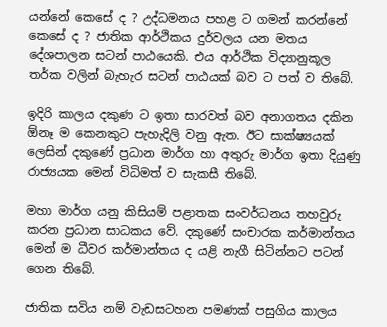යන්නේ කෙසේ ද ? උද්ධමනය පහළ ට ගමන් කරන්නේ කෙසේ ද ? ජාතික ආර්ථිකය දුර්වලය යන මතය දේශපාලන සටන් පාඨයෙකි. එය ආර්ථික විද්‍යානුකූල තර්ක වලින් බැහැර සටන් පාඨයක් බව ට පත් ව තිබේ.

ඉදිරි කාලය දකුණ ට ඉතා සාරවත් බව අනාගතය දකින ඕනෑ ම කෙනකුට පැහැදිලි වනු ඇත. ඊට සාක්ෂ්‍යයක් ලෙසින් දකුණේ ප්‍රධාන මාර්ග හා අතුරු මාර්ග ඉතා දියුණු රාජ්‍යයක මෙන් විධිමත් ව සැකසී තිබේ.

මහා මාර්ග යනු කිසියම් පළාතක සංවර්ධනය තහවුරු කරන ප්‍රධාන සාධකය වේ. දකුණේ සංචාරක කර්මාන්තය මෙන් ම ධීවර කර්මාන්තය ද යළි නැගී සිටින්නට පටන් ගෙන තිබේ.

ජාතික සවිය නම් වැඩසටහන පමණක් පසුගිය කාලය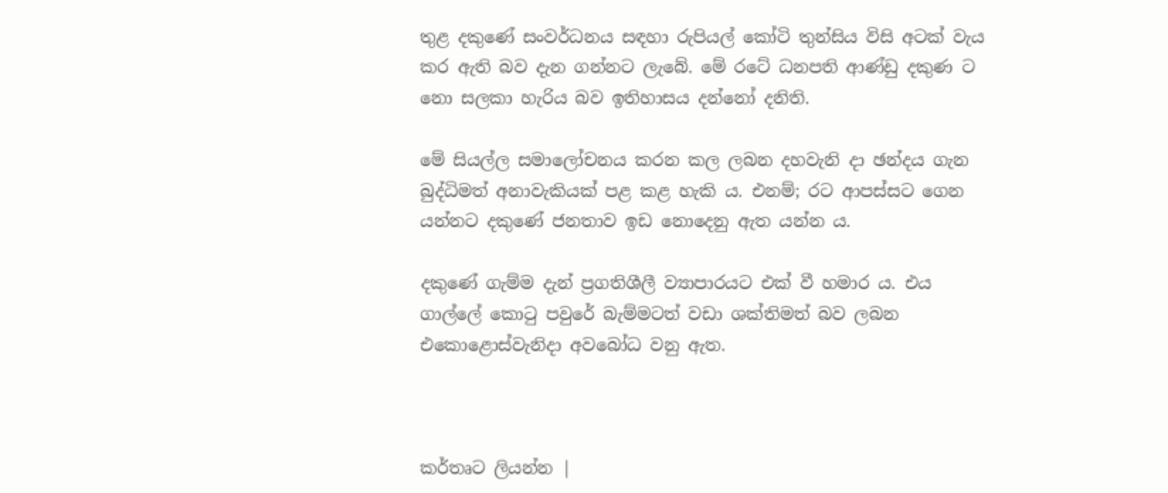තුළ දකුණේ සංවර්ධනය සඳහා රුපියල් කෝටි තුන්සිය විසි අටක් වැය කර ඇති බව දැන ගන්නට ලැබේ. මේ රටේ ධනපති ආණ්ඩු දකුණ ට නො සලකා හැරිය බව ඉතිහාසය දන්නෝ දනිති.

මේ සියල්ල සමාලෝචනය කරන කල ලබන දහවැනි දා ඡන්දය ගැන බුද්ධිමත් අනාවැකියක් පළ කළ හැකි ය. එනම්; රට ආපස්සට ගෙන යන්නට දකුණේ ජනතාව ඉඩ නොදෙනු ඇත යන්න ය.

දකුණේ ගැම්ම දැන් ප්‍රගතිශීලී ව්‍යාපාරයට එක් වී හමාර ය. එය ගාල්ලේ කොටු පවුරේ බැම්මටත් වඩා ශක්තිමත් බව ලබන එකොළොස්වැනිදා අවබෝධ වනු ඇත.



කර්තෘට ලියන්න |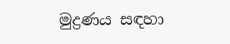මුද්‍රණය සඳහා